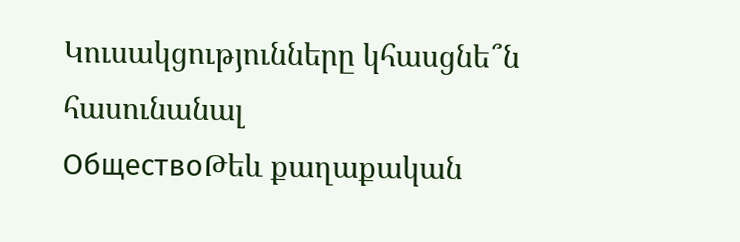Կուսակցությունները կհասցնե՞ն հասունանալ
ОбществоԹեև քաղաքական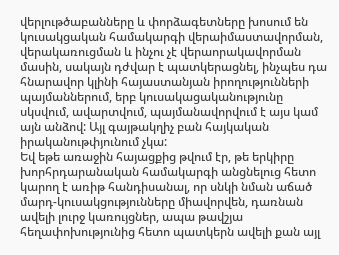վերլութծաբանները և փորձագետները խոսում են կուսակցական համակարգի վերաիմաստավորման, վերակառուցման և ինչու չէ վերաորակավորման մասին, սակայն դժվար է պատկերացնել, ինչպես դա հնարավոր կլինի հայաստանյան իրողությունների պայմաններում, երբ կուսակացականությունը սկսվում, ավարտվում, պայմանավորվում է այս կամ այն անձով: Այլ գայթակղիչ բան հայկական իրականութփյունում չկա:
Եվ եթե առաջին հայացքից թվում էր, թե երկիրը խորհրդարանական համակարգի անցնելուց հետո կարող է առիթ հանդիսանալ, որ սնկի նման աճած մարդ-կուսակցությունները միավորվեն, դառնան ավելի լուրջ կառույցներ, ապա թավշյա հեղափոխությունից հետո պատկերն ավելի քան այլ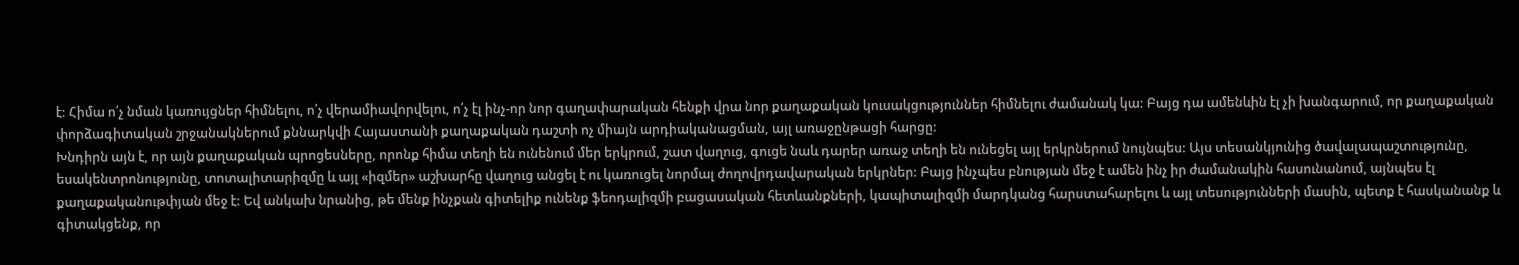է: Հիմա ո՛չ նման կառույցներ հիմնելու, ո՛չ վերամիավորվելու, ո՛չ էլ ինչ-որ նոր գաղափարական հենքի վրա նոր քաղաքական կուսակցություններ հիմնելու ժամանակ կա: Բայց դա ամենևին էլ չի խանգարում, որ քաղաքական փորձագիտական շրջանակներում քննարկվի Հայաստանի քաղաքական դաշտի ոչ միայն արդիականացման, այլ առաջընթացի հարցը:
Խնդիրն այն է, որ այն քաղաքական պրոցեսները, որոնք հիմա տեղի են ունենում մեր երկրում, շատ վաղուց, գուցե նաև դարեր առաջ տեղի են ունեցել այլ երկրներում նույնպես: Այս տեսանկյունից ծավալապաշտությունը, եսակենտրոնությունը, տոտալիտարիզմը և այլ «իզմեր» աշխարհը վաղուց անցել է ու կառուցել նորմալ ժողովրդավարական երկրներ: Բայց ինչպես բնության մեջ է ամեն ինչ իր ժամանակին հասունանում, այնպես էլ քաղաքականութփյան մեջ է: Եվ անկախ նրանից, թե մենք ինչքան գիտելիք ունենք ֆեոդալիզմի բացասական հետևանքների, կապիտալիզմի մարդկանց հարստահարելու և այլ տեսությունների մասին, պետք է հասկանանք և գիտակցենք, որ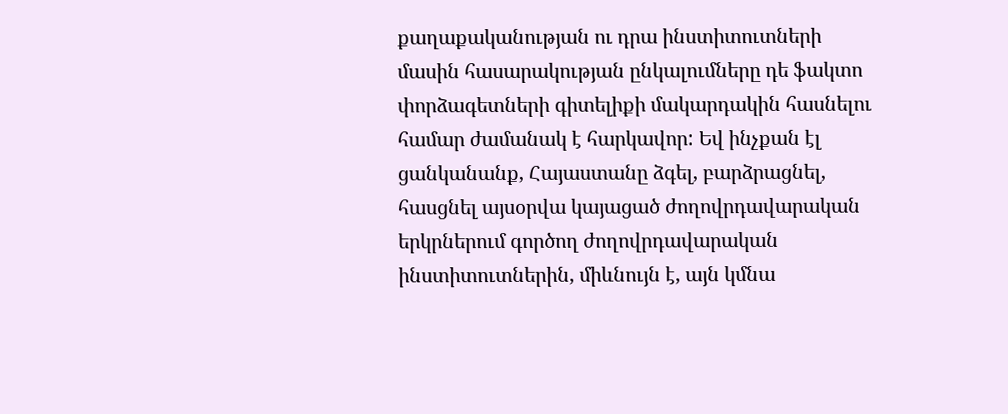քաղաքականության ու դրա ինստիտուտների մասին հասարակության ընկալումները դե ֆակտո փորձագետների գիտելիքի մակարդակին հասնելու համար ժամանակ է հարկավոր: Եվ ինչքան էլ ցանկանանք, Հայաստանը ձգել, բարձրացնել, հասցնել այսօրվա կայացած ժողովրդավարական երկրներում գործող ժողովրդավարական ինստիտուտներին, միևնույն է, այն կմնա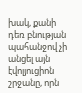խակ, քանի դեռ բնության պահանջով չի անցել այն էվոլյուցիոն շրջանը, որն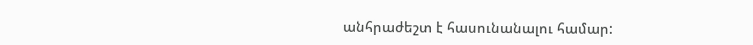անհրաժեշտ է հասունանալու համար: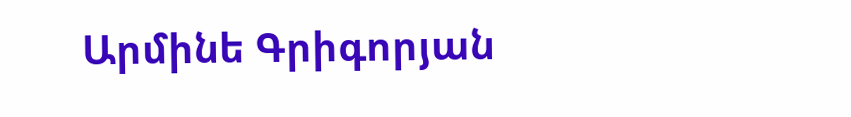Արմինե Գրիգորյան